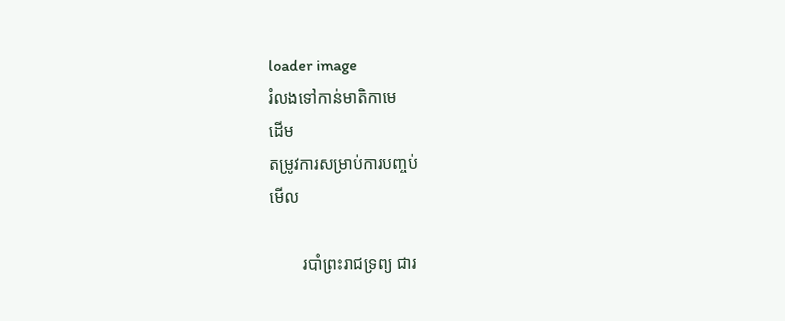loader image
រំលងទៅកាន់មាតិកាមេ
ដើម
តម្រូវការសម្រាប់ការបញ្ចប់
មើល

        របាំព្រះរាជទ្រព្យ ជារ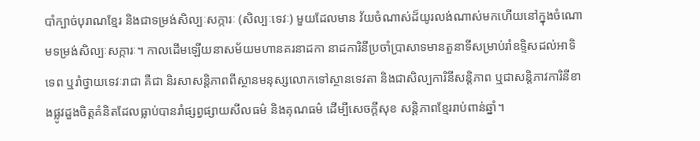បាំក្បាច់បុរាណខ្មែរ និងជាទម្រង់សិល្បៈសក្ការៈ (សិល្បៈទេវៈ) មួយដែលមាន វ័យចំណាស់ដ៏យូរលង់ណាស់មកហើយនៅក្នុងចំណោមទម្រង់សិល្បៈសក្ការៈ។ កាលដើមឡើយនាសម័យមហានគរនាដកា នាដការិនីប្រចាំប្រាសាទមានតួនាទីសម្រាប់រាំឧទ្ទិសដល់អាទិទេព ឬរាំថ្វាយទេវៈរាជា គឺជា និរសាសន្តិភាពពីស្ថានមនុស្សលោកទៅស្ថានទេវតា និងជាសិល្បការិនីសន្តិភាព ឬជាសន្តិភាវការិនីខាងផ្លូវដួងចិត្តគំនិតដែលធ្លាប់បានរាំផ្សព្វផ្សាយសីលធម៌ និងគុណធម៌ ដើម្បីសេចក្តីសុខ សន្តិភាពខ្មែររាប់ពាន់ឆ្នាំ។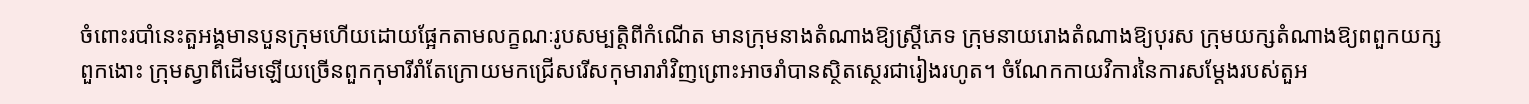ចំពោះរបាំនេះតួអង្គមានបួនក្រុមហើយដោយផ្អែកតាមលក្ខណៈរូបសម្បត្តិពីកំណើត មានក្រុមនាងតំណាងឱ្យស្រ្ដីភេទ ក្រុមនាយរោងតំណាងឱ្យបុរស ក្រុមយក្សតំណាងឱ្យពពួកយក្ស ពួកងោះ ក្រុមស្វាពីដើមឡើយច្រើនពួកកុមារីរាំតែក្រោយមកជ្រើសរើសកុមារារាំវិញព្រោះអាចរាំបានស្ថិតស្ថេរជារៀងរហូត។ ចំណែកកាយវិការនៃការសម្តែងរបស់តួអ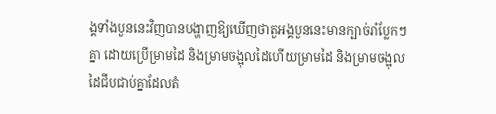ង្គទាំងបួននេះវិញបានបង្ហាញឱ្យឃើញថាតួអង្គបួននេះមានក្បាច់រាំប្លែកៗគ្នា ដោយប្រើម្រាមដៃ និងម្រាមចង្អុលដៃហើយម្រាមដៃ និងម្រាមចង្អុលដៃជីបជាប់គ្នាដែលតំ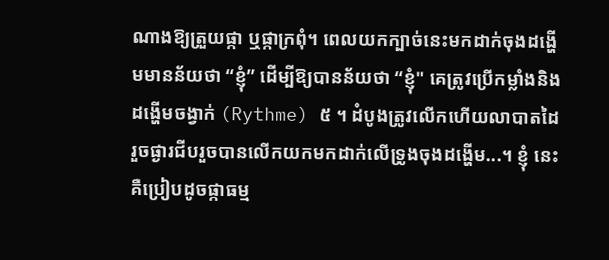ណាងឱ្យត្រួយផ្កា ឬផ្កាក្រពុំ។ ពេលយកក្បាច់នេះមកដាក់ចុងដង្ហើមមានន័យថា “ខ្ញុំ” ដើម្បីឱ្យបានន័យថា “ខ្ញុំ" គេត្រូវប្រើកម្លាំងនិងដង្ហើមចង្វាក់ (Rythme) ៥ ។ ដំបូងត្រូវលើកហើយលាបាតដៃ រួចផ្ងារជីបរួចបានលើកយកមកដាក់លើទ្រូងចុងដង្ហើម...។ ខ្ញុំ នេះគឺប្រៀបដូចផ្កាធម្ម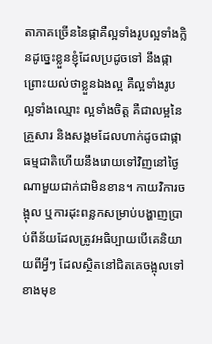តាភាគច្រើននៃផ្កាគឺល្អទាំងរូបល្អទាំងក្លិនដូច្នេះខ្លួនខ្ញុំដែលប្រដូចទៅ នឹងផ្កាព្រោះយល់ថាខ្លួនឯងល្អ គឺល្អទាំងរូប ល្អទាំងឈ្មោះ ល្អទាំងចិត្ត គឺជាលម្អនៃគ្រួសារ និងសង្គមដែលហាក់ដូចជាផ្កាធម្មជាតិហើយនឹងរោយទៅវិញនៅថ្ងៃណាមួយជាក់ជាមិនខាន។ កាយវិការចង្អុល ឬការដុះពន្លកសម្រាប់បង្ហាញប្រាប់ពីន័យដែលត្រូវអធិប្បាយបើគេនិយាយពីអ្វីៗ ដែលស្ថិតនៅជិតគេចង្អុលទៅខាងមុខ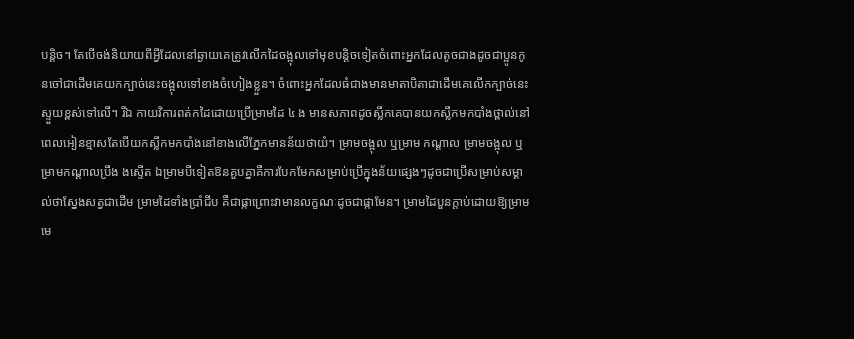បន្តិច។ តែបើចង់និយាយពីអ្វីដែលនៅឆ្ងាយគេត្រូវលើកដៃចង្អុលទៅមុខបន្តិចទៀតចំពោះអ្នកដែលតូចជាងដូចជាប្អូនកូនចៅជាដើមគេយកក្បាច់នេះចង្អុលទៅខាងចំហៀងខ្លួន។ ចំពោះអ្នកដែលធំជាងមានមាតាបិតាជាដើមគេលើកក្បាច់នេះស្ទួយខ្ពស់ទៅលើ។ រីឯ កាយវិការពត់កដៃដោយប្រើម្រាមដៃ ៤ ង មានសភាពដូចស្លឹកគេបានយកស្លឹកមកបាំងថ្ពាល់នៅពេលអៀនខ្មាសតែបើយកស្លឹកមកបាំងនៅខាងលើភ្នែកមានន័យថាយំ។ ម្រាមចង្អុល ឬម្រាម កណ្តាល ម្រាមចង្អុល ឬម្រាមកណ្តាលប្រឹង ងស្ទើត ឯម្រាមបីទៀតឱនគួបគ្នាគឺការបែកមែកសម្រាប់ប្រើក្នុងន័យផ្សេងៗដូចជាប្រើសម្រាប់សម្គាល់ថាស្នែងសត្វជាដើម ម្រាមដៃទាំងប្រាំជីប គឺជាផ្កាព្រោះវាមានលក្ខណៈដូចជាផ្កាមែន។ ម្រាមដៃបួនក្តាប់ដោយឱ្យម្រាមមេ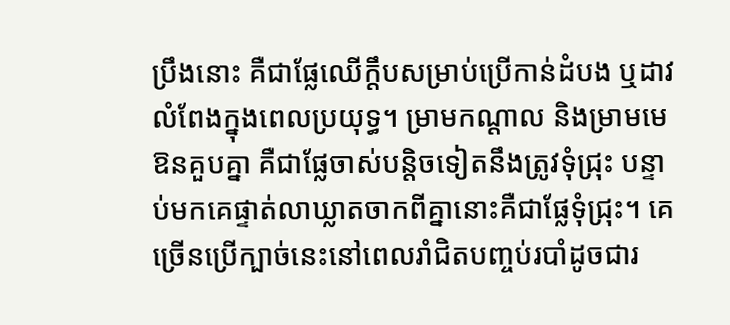ប្រឹងនោះ គឺជាផ្លែឈើក្តឹបសម្រាប់ប្រើកាន់ដំបង ឬដាវលំពែងក្នុងពេលប្រយុទ្ធ។ ម្រាមកណ្ដាល និងម្រាមមេឱនគួបគ្នា គឺជាផ្លែចាស់បន្តិចទៀតនឹងត្រូវទុំជ្រុះ បន្ទាប់មកគេផ្ទាត់លាឃ្លាតចាកពីគ្នានោះគឺជាផ្លែទុំជ្រុះ។ គេច្រើនប្រើក្បាច់នេះនៅពេលរាំជិតបញ្ចប់របាំដូចជារ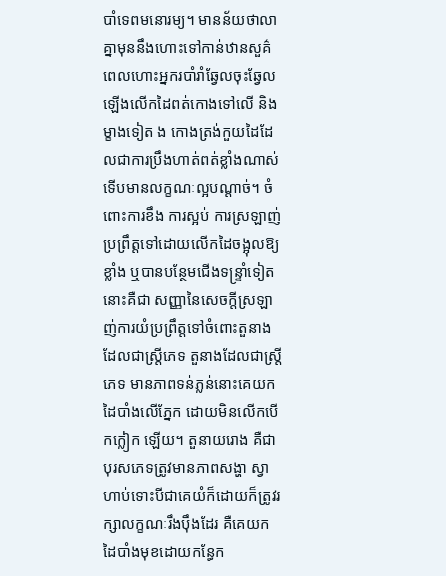បាំទេពមនោរម្យ។ មានន័យថាលាគ្នាមុននឹងហោះទៅកាន់ឋានសួគ៌ ពេលហោះអ្នករបាំរាំឆ្វែលចុះឆ្វែលឡើងលើកដៃពត់កោងទៅលើ និងម្ខាងទៀត ង កោងត្រង់កួយដៃដែលជាការប្រឹងហាត់ពត់ខ្លាំងណាស់ទើបមានលក្ខណៈល្អបណ្តាច់។ ចំពោះការខឹង ការស្អប់ ការស្រឡាញ់ ប្រព្រឹត្តទៅដោយលើកដៃចង្អុលឱ្យខ្លាំង ឬបានបន្ថែមជើងទន្ទ្រាំទៀតនោះគឺជា សញ្ញានៃសេចក្តីស្រឡាញ់ការយំប្រព្រឹត្តទៅចំពោះតួនាងដែលជាស្ត្រីភេទ តួនាងដែលជាស្ត្រីភេទ មានភាពទន់ភ្លន់នោះគេយកដៃបាំងលើភ្នែក ដោយមិនលើកបើកក្លៀក ឡើយ។ តួនាយរោង គឺជាបុរសភេទត្រូវមានភាពសង្ហា ស្វាហាប់ទោះបីជាគេយំក៏ដោយក៏ត្រូវរក្សាលក្ខណៈរឹងប៉ឹងដែរ គឺគេយក ដៃបាំងមុខដោយកន្ធែក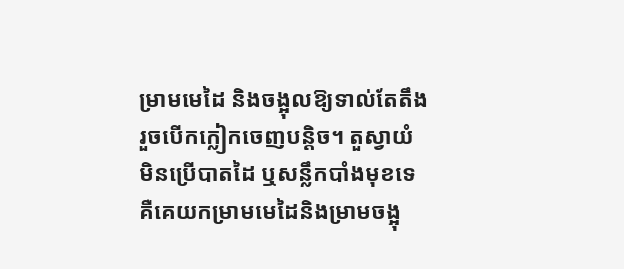ម្រាមមេដៃ និងចង្អុលឱ្យទាល់តែតឹងរួចបើកក្លៀកចេញបន្តិច។ តួស្វាយំ មិនប្រើបាតដៃ ឬសន្លឹកបាំងមុខទេ គឺគេយកម្រាមមេដៃនិងម្រាមចង្អុ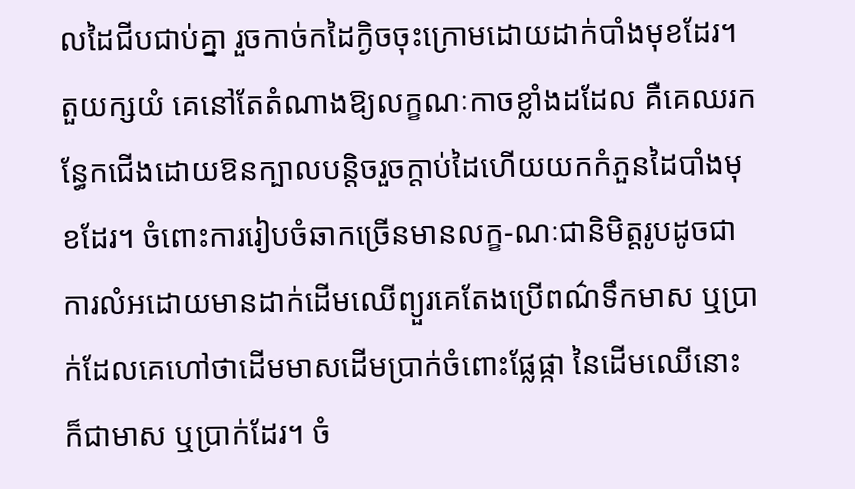លដៃជីបជាប់គ្នា រួចកាច់កដៃក្ងិចចុះក្រោមដោយដាក់បាំងមុខដែរ។ តួយក្សយំ គេនៅតែតំណាងឱ្យលក្ខណៈកាចខ្លាំងដដែល គឺគេឈរកន្ធែកជើងដោយឱនក្បាលបន្តិចរួចក្តាប់ដៃហើយយកកំភួនដៃបាំងមុខដែរ។ ចំពោះការរៀបចំឆាកច្រើនមានលក្ខ-ណៈជានិមិត្តរូបដូចជាការលំអដោយមានដាក់ដើមឈើព្យួរគេតែងប្រើពណ៌ទឹកមាស ឬប្រាក់ដែលគេហៅថាដើមមាសដើមប្រាក់ចំពោះផ្លែផ្កា នៃដើមឈើនោះក៏ជាមាស ឬប្រាក់ដែរ។ ចំ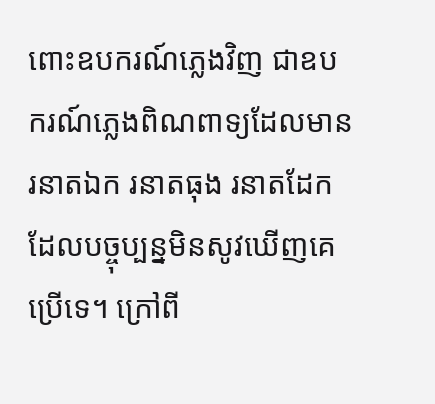ពោះឧបករណ៍ភ្លេងវិញ ជាឧបករណ៍ភ្លេងពិណពាទ្យដែលមាន រនាតឯក រនាតធុង រនាតដែក ដែលបច្ចុប្បន្នមិនសូវឃើញគេប្រើទេ។ ក្រៅពី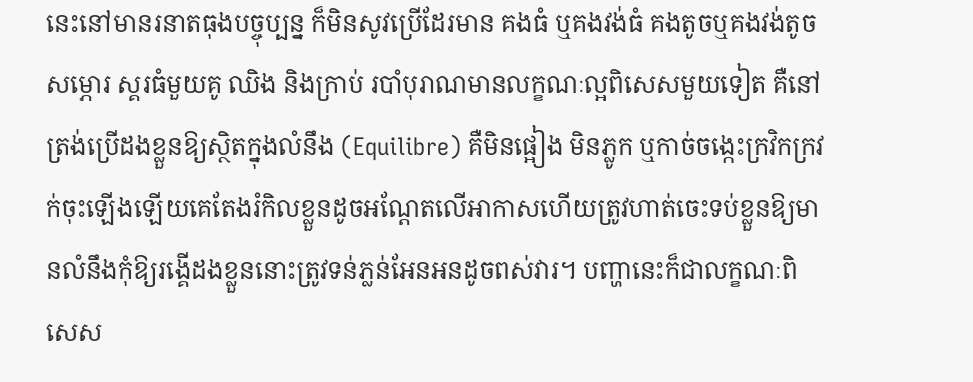នេះនៅមានរនាតធុងបច្ចុប្បន្ន ក៏មិនសូវប្រើដែរមាន គងធំ ឬគងវង់ធំ គងតូចឬគងវង់តូច សម្ភោរ ស្គរធំមួយគូ ឈិង និងក្រាប់ របាំបុរាណមានលក្ខណៈល្អពិសេសមួយទៀត គឺនៅត្រង់ប្រើដងខ្លួនឱ្យស្ថិតក្នុងលំនឹង (Equilibre) គឺមិនផ្អៀង មិនភ្លូក ឬកាច់ចង្កេះក្រវិកក្រវក់ចុះឡើងឡើយគេតែងរំកិលខ្លួនដូចអណ្ដែតលើអាកាសហើយត្រូវហាត់ចេះទប់ខ្លួនឱ្យមានលំនឹងកុំឱ្យរង្គើដងខ្លួននោះត្រូវទន់ភ្លន់អែនអនដូចពស់វារ។ បញ្ហានេះក៏ជាលក្ខណៈពិសេស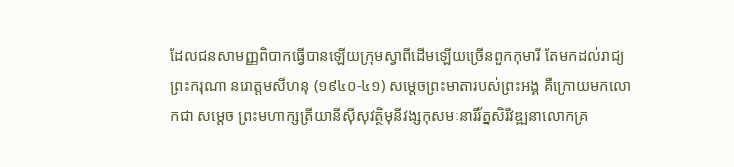ដែលជនសាមញ្ញពិបាកធ្វើបានឡើយក្រុមស្វាពីដើមឡើយច្រើនពួកកុមារី តែមកដល់រាជ្យព្រះករុណា នរោត្តមសីហនុ (១៩៤០-៤១) សម្តេចព្រះមាតារបស់ព្រះអង្គ គឺក្រោយមកលោកជា សម្ដេច ព្រះមហាក្សត្រីយានីស៊ីសុវត្ថិមុនីវង្សកុសមៈនារីរ័ត្នសិរីវឌ្ឍនាលោកគ្រ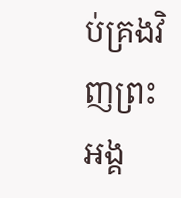ប់គ្រងវិញព្រះអង្គ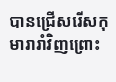បានជ្រើសរើសកុមារារាំវិញព្រោះ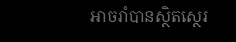អាចរាំបានស្ថិតស្ថេរ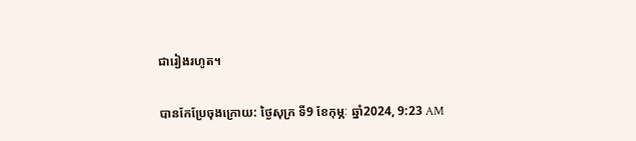ជារៀងរហូត។

បានកែប្រែចុងក្រោយ: ថ្ងៃសុក្រ ទី9 ខែកុម្ភៈ ឆ្នាំ2024, 9:23 AM